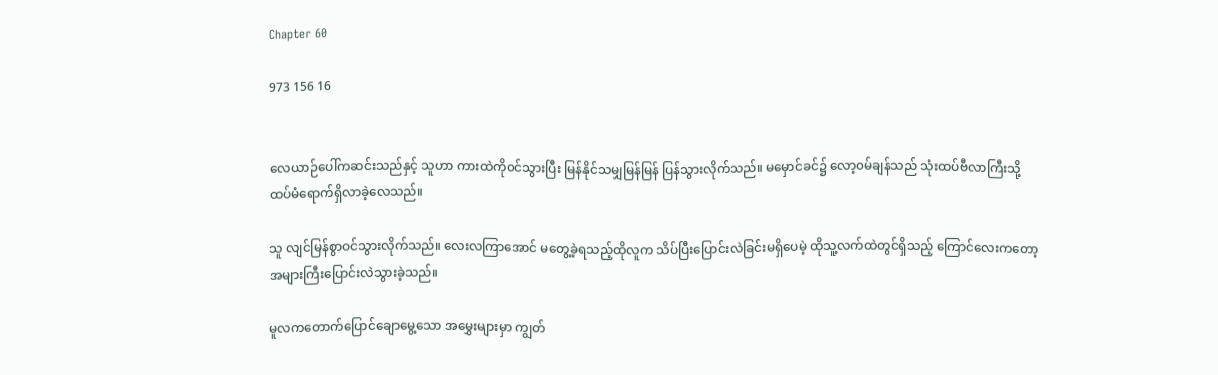Chapter 60

973 156 16


လေယာဉ်ပေါ်ကဆင်းသည်နှင့် သူဟာ ကားထဲကို၀င်သွားပြီး မြန်နိုင်သမျှမြန်မြန် ပြန်သွားလိုက်သည်။ မမှောင်ခင်၌ လော့၀မ်ချန်သည် သုံးထပ်ဗီလာကြီးသို့ ထပ်မံရောက်ရှိလာခဲ့လေသည်။

သူ လျင်မြန်စွာဝင်သွားလိုက်သည်။ လေးလကြာအောင် မတွေ့ခဲ့ရသည့်ထိုလူက သိပ်ပြီးပြောင်းလဲခြင်းမရှိပေမဲ့ ထိုသူ့လက်ထဲတွင်ရှိသည့် ကြောင်လေးကတော့ အများကြီးပြောင်းလဲသွားခဲ့သည်။

မူလကတောက်ပြောင်ချောမွေ့သော အမွှေးများမှာ ကျွတ်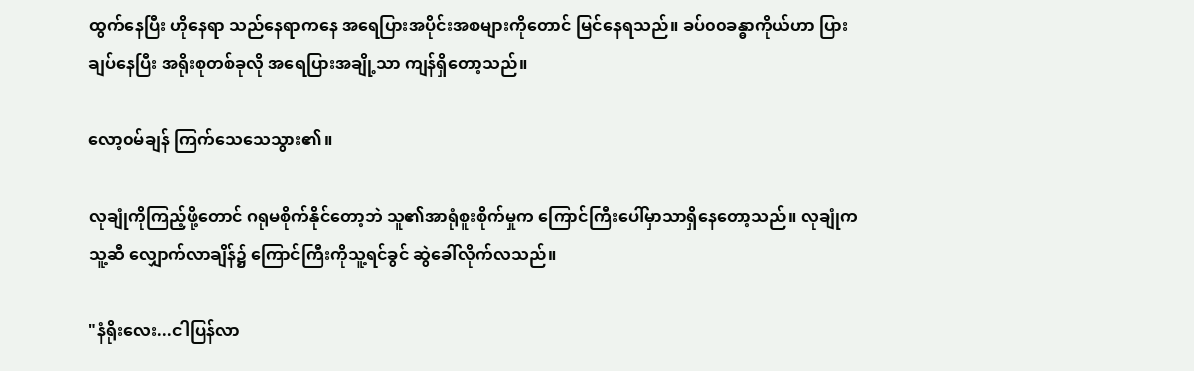ထွက်နေပြီး ဟိုနေရာ သည်နေရာကနေ အရေပြားအပိုင်းအစများကိုတောင် မြင်နေရသည်။ ခပ်၀၀ခန္ဓာကိုယ်ဟာ ပြားချပ်နေပြီး အရိုးစုတစ်ခုလို အရေပြားအချို့သာ ကျန်ရှိတော့သည်။

လော့၀မ်ချန် ကြက်သေသေသွား၏။

လုချုံကိုကြည့်ဖို့တောင် ဂရုမစိုက်နိုင်တော့ဘဲ သူ၏အာရုံစူးစိုက်မှုက ကြောင်ကြီးပေါ်မှာသာရှိနေတော့သည်။ လုချုံက သူ့ဆီ လျှောက်လာချိန်၌ ကြောင်ကြီးကိုသူ့ရင်ခွင် ဆွဲခေါ်လိုက်လသည်။

"နံရိုးလေး...ငါပြန်လာ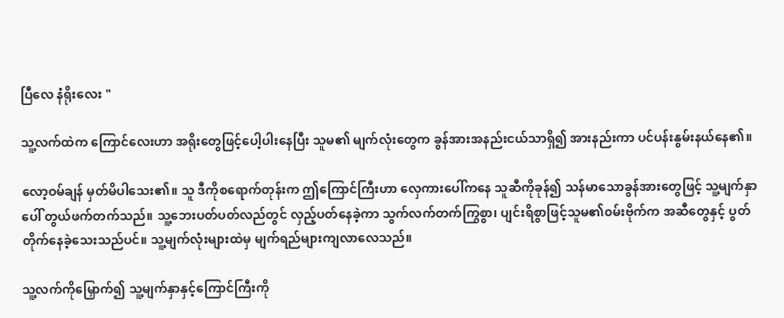ပြီလေ နံရိုးလေး "

သူ့လက်ထဲက ကြောင်လေးဟာ အရိုးတွေဖြင့်ပေါ့ပါးနေပြီး သူမ၏ မျက်လုံးတွေက ခွန်အားအနည်းငယ်သာရှိ၍ အားနည်းကာ ပင်ပန်းနွမ်းနယ်နေ၏။

လော့ဝမ်ချန် မှတ်မိပါသေး၏။ သူ ဒီကိုစရောက်တုန်းက ဤကြောင်ကြီးဟာ လှေကားပေါ်ကနေ သူဆီကိုခုန်၍ သန်မာသောခွန်အားတွေဖြင့် သူ့မျက်နှာပေါ် တွယ်ဖက်တက်သည်။ သူ့ဘေးပတ်ပတ်လည်တွင် လှည့်ပတ်နေခဲ့ကာ သွက်လက်တက်ကြွစွာ၊ ပျင်းရိစွာဖြင့်သူမ၏၀မ်းဗိုက်က အဆီတွေနှင့် ပွတ်တိုက်နေခဲ့သေးသည်ပင်။ သူ့မျက်လုံးများထဲမှ မျက်ရည်များကျလာလေသည်။

သူ့လက်ကိုမြှောက်၍ သူ့မျက်နှာနှင့်ကြောင်ကြီးကို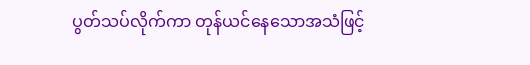ပွတ်သပ်လိုက်ကာ တုန်ယင်နေသောအသံဖြင့်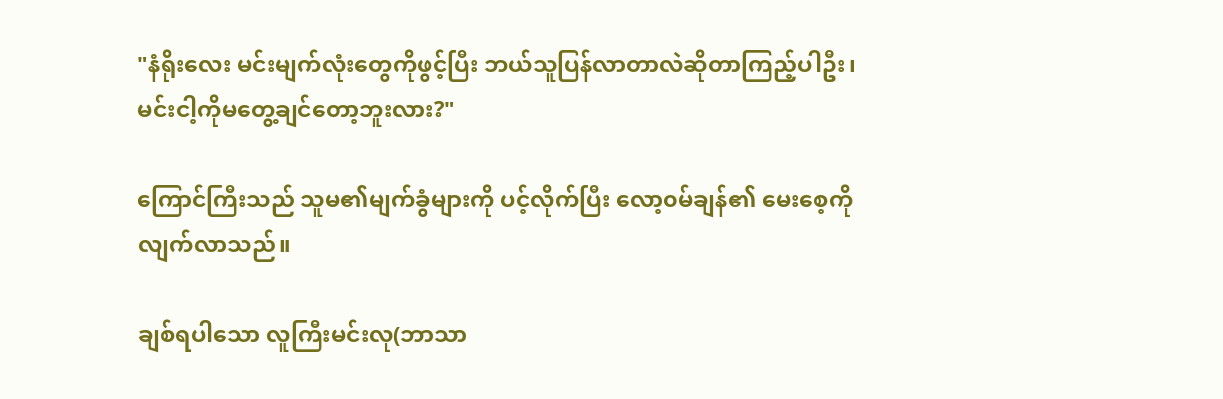"နံရိုးလေး မင်းမျက်လုံးတွေကိုဖွင့်ပြီး ဘယ်သူပြန်လာတာလဲဆိုတာကြည့်ပါဦး၊ မင်းငါ့ကိုမတွေ့ချင်တော့ဘူးလား?"

ကြောင်ကြီးသည် သူမ၏မျက်ခွံများကို ပင့်လိုက်ပြီး လော့၀မ်ချန်၏ မေးစေ့ကို လျက်လာသည်။

ချစ်ရပါသော လူကြီးမင်းလု(ဘာသာ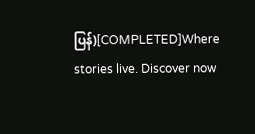ပြန်)[COMPLETED]Where stories live. Discover now